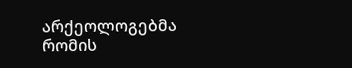არქეოლოგებმა რომის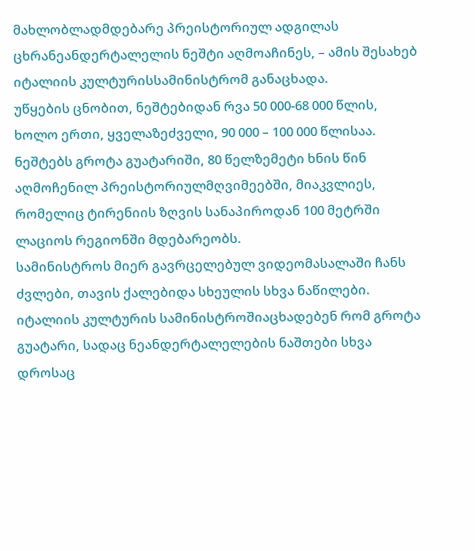მახლობლადმდებარე პრეისტორიულ ადგილას ცხრანეანდერტალელის ნეშტი აღმოაჩინეს, – ამის შესახებ იტალიის კულტურისსამინისტრომ განაცხადა.
უწყების ცნობით, ნეშტებიდან რვა 50 000-68 000 წლის, ხოლო ერთი, ყველაზეძველი, 90 000 – 100 000 წლისაა.
ნეშტებს გროტა გუატარიში, 80 წელზემეტი ხნის წინ აღმოჩენილ პრეისტორიულმღვიმეებში, მიაკვლიეს, რომელიც ტირენიის ზღვის სანაპიროდან 100 მეტრში ლაციოს რეგიონში მდებარეობს.
სამინისტროს მიერ გავრცელებულ ვიდეომასალაში ჩანს ძვლები, თავის ქალებიდა სხეულის სხვა ნაწილები.
იტალიის კულტურის სამინისტროშიაცხადებენ რომ გროტა გუატარი, სადაც ნეანდერტალელების ნაშთები სხვა დროსაც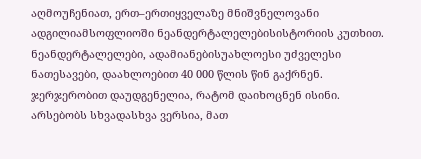აღმოუჩენიათ, ერთ–ერთიყველაზე მნიშვნელოვანი ადგილიამსოფლიოში ნეანდერტალელებისისტორიის კუთხით.
ნეანდერტალელები, ადამიანებისუახლოესი უძველესი ნათესავები, დაახლოებით 40 000 წლის წინ გაქრნენ. ჯერჯერობით დაუდგენელია, რატომ დაიხოცნენ ისინი. არსებობს სხვადასხვა ვერსია, მათ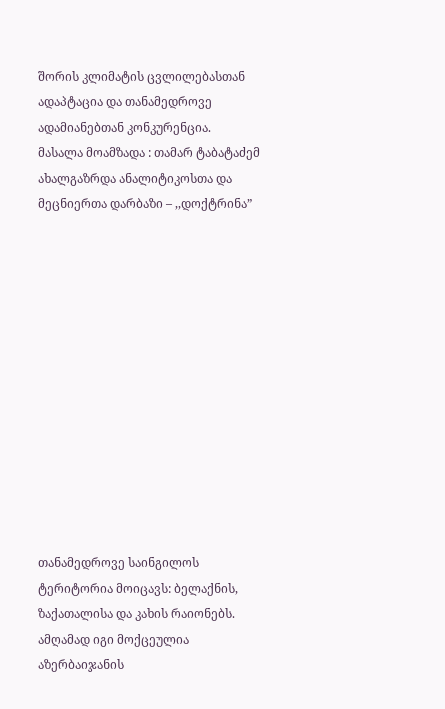შორის კლიმატის ცვლილებასთან ადაპტაცია და თანამედროვე ადამიანებთან კონკურენცია.
მასალა მოამზადა : თამარ ტაბატაძემ
ახალგაზრდა ანალიტიკოსთა და მეცნიერთა დარბაზი – ,,დოქტრინა”













თანამედროვე საინგილოს ტერიტორია მოიცავს: ბელაქნის, ზაქათალისა და კახის რაიონებს. ამღამად იგი მოქცეულია აზერბაიჯანის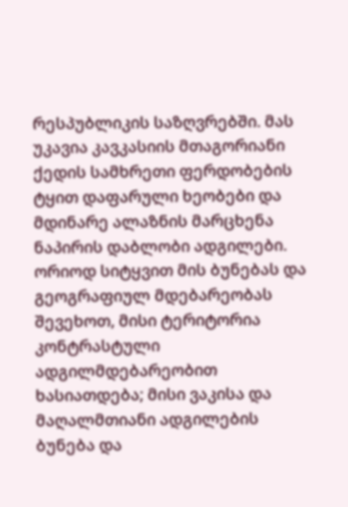რესპუბლიკის საზღვრებში. მას უკავია კავკასიის მთაგორიანი ქედის სამხრეთი ფერდობების ტყით დაფარული ხეობები და მდინარე ალაზნის მარცხენა ნაპირის დაბლობი ადგილები. ორიოდ სიტყვით მის ბუნებას და გეოგრაფიულ მდებარეობას შევეხოთ, მისი ტერიტორია კონტრასტული ადგილმდებარეობით ხასიათდება; მისი ვაკისა და მაღალმთიანი ადგილების ბუნება და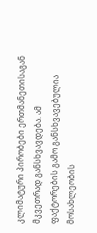კლიმატური პირობები ერთმანეთისაგან მკვეთრად განსხვავდება. ამ ფაქტორების გამო განსხვავებულია მოსახლეობის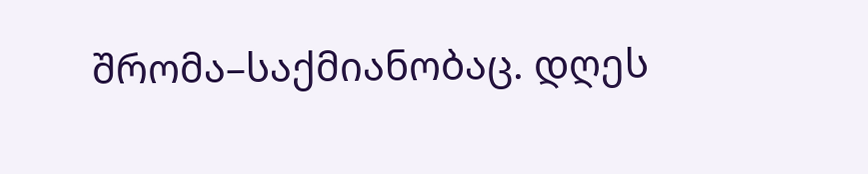შრომა–საქმიანობაც. დღეს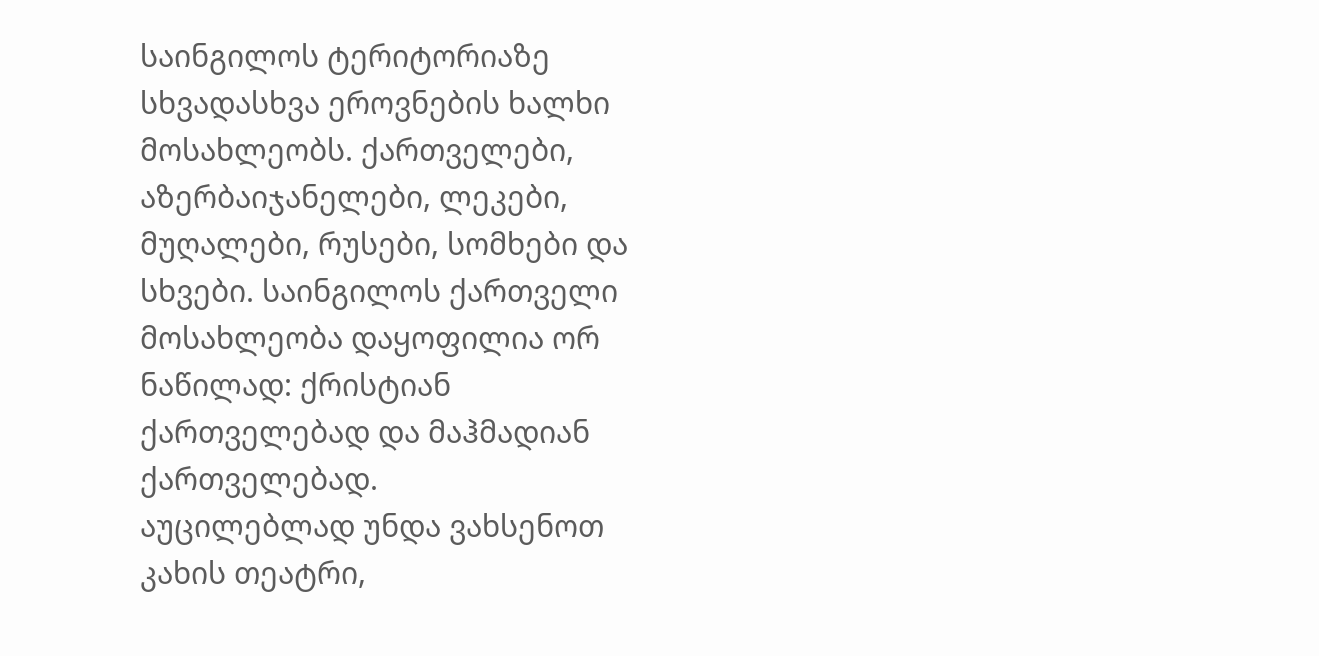საინგილოს ტერიტორიაზე სხვადასხვა ეროვნების ხალხი მოსახლეობს. ქართველები, აზერბაიჯანელები, ლეკები, მუღალები, რუსები, სომხები და სხვები. საინგილოს ქართველი მოსახლეობა დაყოფილია ორ ნაწილად: ქრისტიან ქართველებად და მაჰმადიან ქართველებად.
აუცილებლად უნდა ვახსენოთ კახის თეატრი,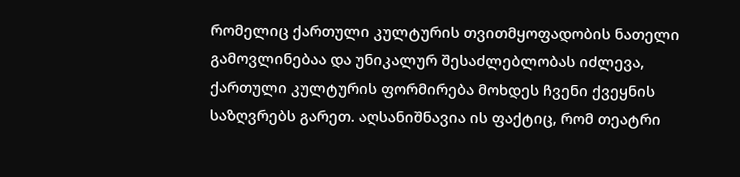რომელიც ქართული კულტურის თვითმყოფადობის ნათელი გამოვლინებაა და უნიკალურ შესაძლებლობას იძლევა, ქართული კულტურის ფორმირება მოხდეს ჩვენი ქვეყნის საზღვრებს გარეთ. აღსანიშნავია ის ფაქტიც, რომ თეატრი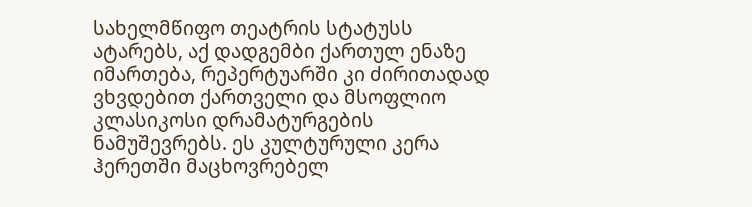სახელმწიფო თეატრის სტატუსს ატარებს, აქ დადგემბი ქართულ ენაზე იმართება, რეპერტუარში კი ძირითადად ვხვდებით ქართველი და მსოფლიო კლასიკოსი დრამატურგების ნამუშევრებს. ეს კულტურული კერა ჰერეთში მაცხოვრებელ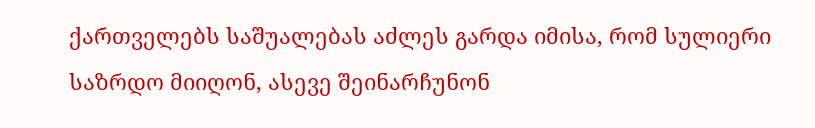ქართველებს საშუალებას აძლეს გარდა იმისა, რომ სულიერი საზრდო მიიღონ, ასევე შეინარჩუნონ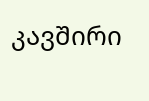კავშირი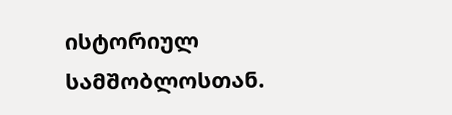ისტორიულ სამშობლოსთან.